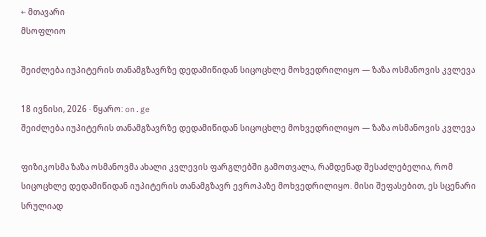← მთავარი
მსოფლიო

შეიძლება იუპიტერის თანამგზავრზე დედამიწიდან სიცოცხლე მოხვედრილიყო — ზაზა ოსმანოვის კვლევა

18 ივნისი, 2026 · წყარო: on.ge
შეიძლება იუპიტერის თანამგზავრზე დედამიწიდან სიცოცხლე მოხვედრილიყო — ზაზა ოსმანოვის კვლევა

ფიზიკოსმა ზაზა ოსმანოვმა ახალი კვლევის ფარგლებში გამოთვალა, რამდენად შესაძლებელია, რომ სიცოცხლე დედამიწიდან იუპიტერის თანამგზავრ ევროპაზე მოხვედრილიყო. მისი შეფასებით, ეს სცენარი სრულიად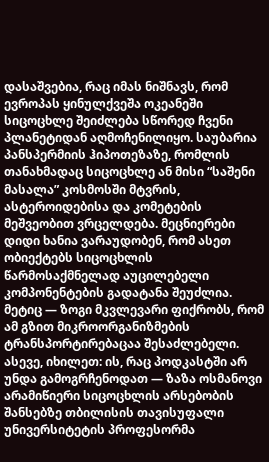დასაშვებია, რაც იმას ნიშნავს, რომ ევროპას ყინულქვეშა ოკეანეში სიცოცხლე შეიძლება სწორედ ჩვენი პლანეტიდან აღმოჩენილიყო. საუბარია პანსპერმიის ჰიპოთეზაზე, რომლის თანახმადაც სიცოცხლე ან მისი “საშენი მასალა” კოსმოსში მტვრის, ასტეროიდებისა და კომეტების მეშვეობით ვრცელდება. მეცნიერები დიდი ხანია ვარაუდობენ, რომ ასეთ ობიექტებს სიცოცხლის წარმოსაქმნელად აუცილებელი კომპონენტების გადატანა შეუძლია. მეტიც — ზოგი მკვლევარი ფიქრობს, რომ ამ გზით მიკროორგანიზმების ტრანსპორტირებაცაა შესაძლებელი. ასევე, იხილეთ: ის, რაც პოდკასტში არ უნდა გამოგრჩენოდათ — ზაზა ოსმანოვი არამიწიერი სიცოცხლის არსებობის შანსებზე თბილისის თავისუფალი უნივერსიტეტის პროფესორმა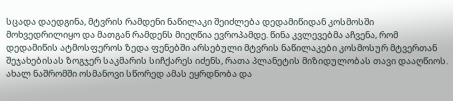სცადა დაედგინა, მტვრის რამდენი ნაწილაკი შეიძლება დედამიწიდან კოსმოსში მოხვედრილიყო და მათგან რამდენს მიეღწია ევროპამდე. წინა კვლევებმა აჩვენა, რომ დედამიწის ატმოსფეროს ზედა ფენებში არსებული მტვრის ნაწილაკები კოსმოსურ მტვერთან შეჯახებისას ზოგჯერ საკმარის სიჩქარეს იძენს, რათა პლანეტის მიზიდულობას თავი დააღწიოს. ახალ ნაშრომში ოსმანოვი სწორედ ამას ეყრდნობა და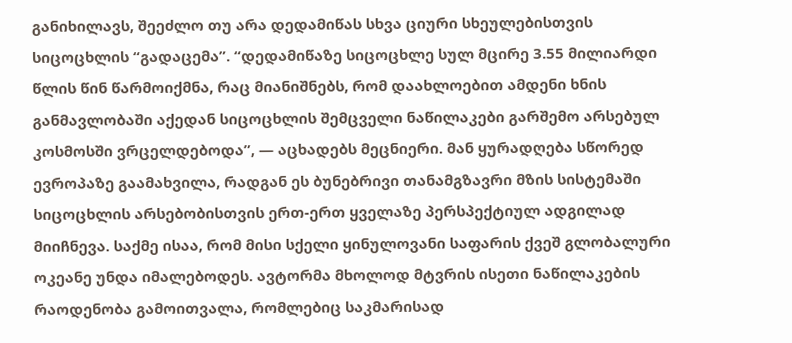განიხილავს, შეეძლო თუ არა დედამიწას სხვა ციური სხეულებისთვის სიცოცხლის “გადაცემა”. “დედამიწაზე სიცოცხლე სულ მცირე 3.55 მილიარდი წლის წინ წარმოიქმნა, რაც მიანიშნებს, რომ დაახლოებით ამდენი ხნის განმავლობაში აქედან სიცოცხლის შემცველი ნაწილაკები გარშემო არსებულ კოსმოსში ვრცელდებოდა”, — აცხადებს მეცნიერი. მან ყურადღება სწორედ ევროპაზე გაამახვილა, რადგან ეს ბუნებრივი თანამგზავრი მზის სისტემაში სიცოცხლის არსებობისთვის ერთ-ერთ ყველაზე პერსპექტიულ ადგილად მიიჩნევა. საქმე ისაა, რომ მისი სქელი ყინულოვანი საფარის ქვეშ გლობალური ოკეანე უნდა იმალებოდეს. ავტორმა მხოლოდ მტვრის ისეთი ნაწილაკების რაოდენობა გამოითვალა, რომლებიც საკმარისად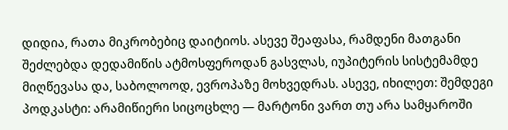დიდია, რათა მიკრობებიც დაიტიოს. ასევე შეაფასა, რამდენი მათგანი შეძლებდა დედამიწის ატმოსფეროდან გასვლას, იუპიტერის სისტემამდე მიღწევასა და, საბოლოოდ, ევროპაზე მოხვედრას. ასევე, იხილეთ: შემდეგი პოდკასტი: არამიწიერი სიცოცხლე — მარტონი ვართ თუ არა სამყაროში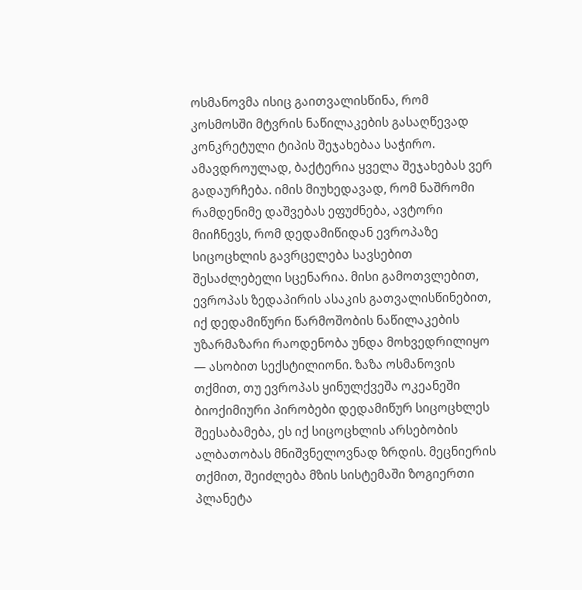ოსმანოვმა ისიც გაითვალისწინა, რომ კოსმოსში მტვრის ნაწილაკების გასაღწევად კონკრეტული ტიპის შეჯახებაა საჭირო. ამავდროულად, ბაქტერია ყველა შეჯახებას ვერ გადაურჩება. იმის მიუხედავად, რომ ნაშრომი რამდენიმე დაშვებას ეფუძნება, ავტორი მიიჩნევს, რომ დედამიწიდან ევროპაზე სიცოცხლის გავრცელება სავსებით შესაძლებელი სცენარია. მისი გამოთვლებით, ევროპას ზედაპირის ასაკის გათვალისწინებით, იქ დედამიწური წარმოშობის ნაწილაკების უზარმაზარი რაოდენობა უნდა მოხვედრილიყო — ასობით სექსტილიონი. ზაზა ოსმანოვის თქმით, თუ ევროპას ყინულქვეშა ოკეანეში ბიოქიმიური პირობები დედამიწურ სიცოცხლეს შეესაბამება, ეს იქ სიცოცხლის არსებობის ალბათობას მნიშვნელოვნად ზრდის. მეცნიერის თქმით, შეიძლება მზის სისტემაში ზოგიერთი პლანეტა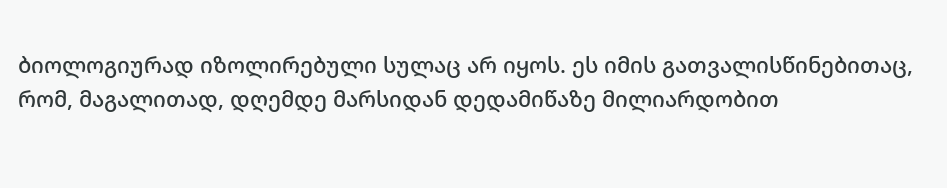ბიოლოგიურად იზოლირებული სულაც არ იყოს. ეს იმის გათვალისწინებითაც, რომ, მაგალითად, დღემდე მარსიდან დედამიწაზე მილიარდობით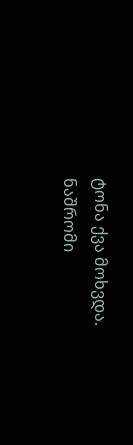ტონა ქვა მოხვდა. ნაშრომი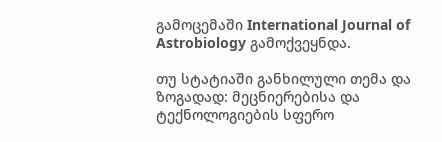გამოცემაში International Journal of Astrobiology გამოქვეყნდა.

თუ სტატიაში განხილული თემა და ზოგადად: მეცნიერებისა და ტექნოლოგიების სფერო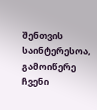შენთვის საინტერესოა, გამოიწერე ჩვენი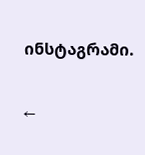ინსტაგრამი.

←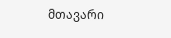მთავარი